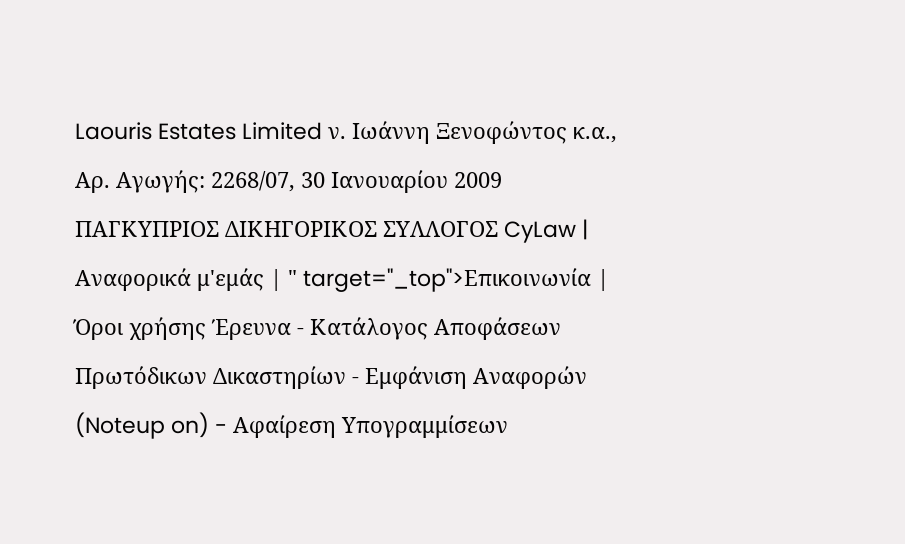Laouris Estates Limited ν. Ιωάννη Ξενοφώντος κ.α., Αρ. Αγωγής: 2268/07, 30 Ιανουαρίου 2009 ΠΑΓΚΥΠΡΙΟΣ ΔΙΚΗΓΟΡΙΚΟΣ ΣΥΛΛΟΓΟΣ CyLaw | Αναφορικά μ'εμάς | " target="_top">Επικοινωνία | Όροι χρήσης Έρευνα - Κατάλογος Αποφάσεων Πρωτόδικων Δικαστηρίων - Εμφάνιση Αναφορών (Noteup on) - Αφαίρεση Υπογραμμίσεων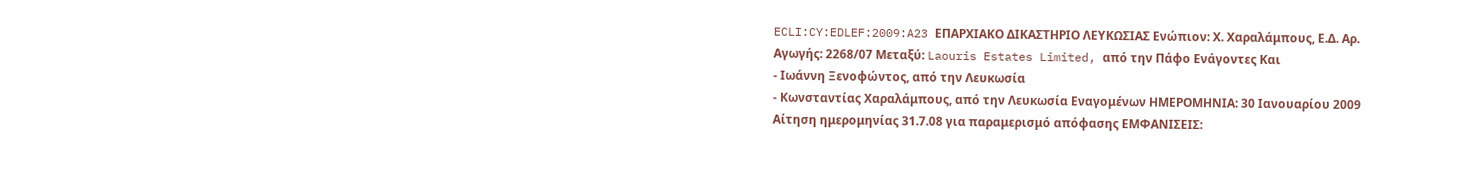ECLI:CY:EDLEF:2009:A23 ΕΠΑΡΧΙΑΚΟ ΔΙΚΑΣΤΗΡΙΟ ΛΕΥΚΩΣΙΑΣ Ενώπιον: Χ. Χαραλάμπους, Ε.Δ. Αρ. Αγωγής: 2268/07 Μεταξύ: Laouris Estates Limited, από την Πάφο Ενάγοντες Και
- Ιωάννη Ξενοφώντος, από την Λευκωσία
- Κωνσταντίας Χαραλάμπους, από την Λευκωσία Εναγομένων ΗΜΕΡΟΜΗΝΙΑ: 30 Ιανουαρίου 2009 Αίτηση ημερομηνίας 31.7.08 για παραμερισμό απόφασης ΕΜΦΑΝΙΣΕΙΣ: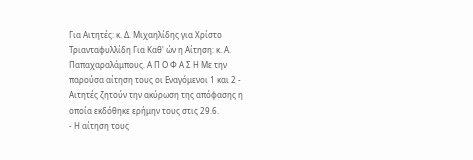Για Αιτητές: κ. Δ. Μιχαηλίδης για Χρίστο Τριανταφυλλίδη Για Καθ' ών η Αίτηση: κ. Α. Παπαχαραλάμπους. Α Π Ο Φ Α Σ Η Με την παρούσα αίτηση τους οι Εναγόμενοι 1 και 2 - Αιτητές ζητούν την ακύρωση της απόφασης η οποία εκδόθηκε ερήμην τους στις 29.6.
- Η αίτηση τους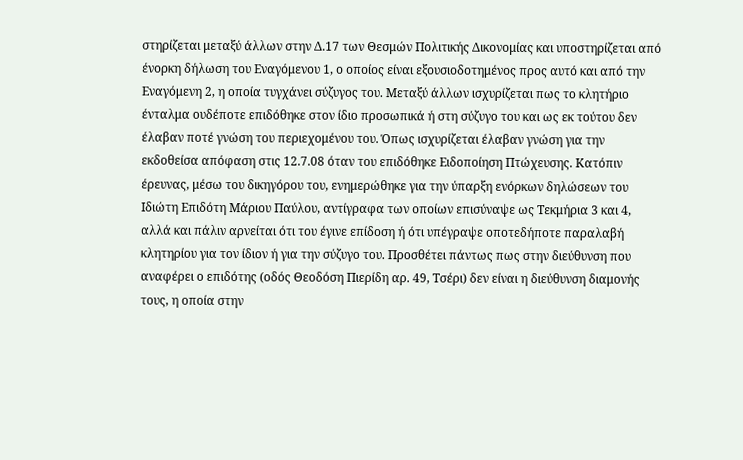στηρίζεται μεταξύ άλλων στην Δ.17 των Θεσμών Πολιτικής Δικονομίας και υποστηρίζεται από ένορκη δήλωση του Εναγόμενου 1, ο οποίος είναι εξουσιοδοτημένος προς αυτό και από την Εναγόμενη 2, η οποία τυγχάνει σύζυγος του. Μεταξύ άλλων ισχυρίζεται πως το κλητήριο ένταλμα ουδέποτε επιδόθηκε στον ίδιο προσωπικά ή στη σύζυγο του και ως εκ τούτου δεν έλαβαν ποτέ γνώση του περιεχομένου του. Όπως ισχυρίζεται έλαβαν γνώση για την εκδοθείσα απόφαση στις 12.7.08 όταν του επιδόθηκε Ειδοποίηση Πτώχευσης. Κατόπιν έρευνας, μέσω του δικηγόρου του, ενημερώθηκε για την ύπαρξη ενόρκων δηλώσεων του Ιδιώτη Επιδότη Μάριου Παύλου, αντίγραφα των οποίων επισύναψε ως Τεκμήρια 3 και 4, αλλά και πάλιν αρνείται ότι του έγινε επίδοση ή ότι υπέγραψε οποτεδήποτε παραλαβή κλητηρίου για τον ίδιον ή για την σύζυγο του. Προσθέτει πάντως πως στην διεύθυνση που αναφέρει ο επιδότης (οδός Θεοδόση Πιερίδη αρ. 49, Τσέρι) δεν είναι η διεύθυνση διαμονής τους, η οποία στην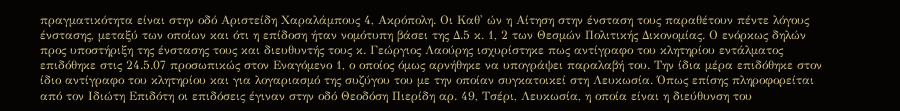πραγματικότητα είναι στην οδό Αριστείδη Χαραλάμπους 4, Ακρόπολη. Οι Καθ' ών η Αίτηση στην ένσταση τους παραθέτουν πέντε λόγους ένστασης, μεταξύ των οποίων και ότι η επίδοση ήταν νομότυπη βάσει της Δ.5 κ. 1, 2 των Θεσμών Πολιτικής Δικονομίας. Ο ενόρκως δηλών προς υποστήριξη της ένστασης τους και διευθυντής τους κ. Γεώργιος Λαούρης ισχυρίστηκε πως αντίγραφο του κλητηρίου εντάλματος επιδόθηκε στις 24.5.07 προσωπικώς στον Εναγόμενο 1, ο οποίος όμως αρνήθηκε να υπογράψει παραλαβή του. Την ίδια μέρα επιδόθηκε στον ίδιο αντίγραφο του κλητηρίου και για λογαριασμό της συζύγου του με την οποίαν συγκατοικεί στη Λευκωσία. Όπως επίσης πληροφορείται από τον Ιδιώτη Επιδότη οι επιδόσεις έγιναν στην οδό Θεοδόση Πιερίδη αρ. 49, Τσέρι, Λευκωσία, η οποία είναι η διεύθυνση του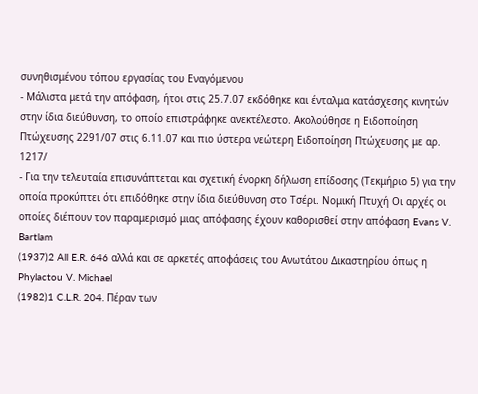συνηθισμένου τόπου εργασίας του Εναγόμενου
- Μάλιστα μετά την απόφαση, ήτοι στις 25.7.07 εκδόθηκε και ένταλμα κατάσχεσης κινητών στην ίδια διεύθυνση, το οποίο επιστράφηκε ανεκτέλεστο. Ακολούθησε η Ειδοποίηση Πτώχευσης 2291/07 στις 6.11.07 και πιο ύστερα νεώτερη Ειδοποίηση Πτώχευσης με αρ. 1217/
- Για την τελευταία επισυνάπτεται και σχετική ένορκη δήλωση επίδοσης (Τεκμήριο 5) για την οποία προκύπτει ότι επιδόθηκε στην ίδια διεύθυνση στο Τσέρι. Νομική Πτυχή Οι αρχές οι οποίες διέπουν τον παραμερισμό μιας απόφασης έχουν καθορισθεί στην απόφαση Evans V. Bartlam
(1937)2 All E.R. 646 αλλά και σε αρκετές αποφάσεις του Ανωτάτου Δικαστηρίου όπως η Phylactou V. Michael
(1982)1 C.L.R. 204. Πέραν των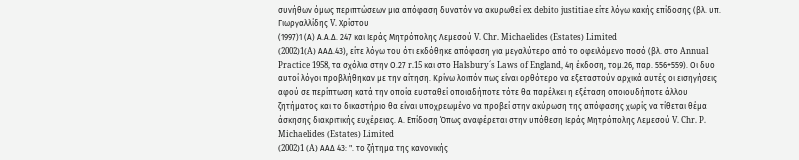συνήθων όμως περιπτώσεων μια απόφαση δυνατόν να ακυρωθεί ex debito justitiae είτε λόγω κακής επίδοσης (βλ. υπ. Γιωργαλλίδης V. Χρίστου
(1997)1 (Α) Α.Α.Δ. 247 και Ιεράς Μητρόπολης Λεμεσού V. Chr. Michaelides (Estates) Limited
(2002)1(A) AAΔ.43), είτε λόγω του ότι εκδόθηκε απόφαση για μεγαλύτερο από το οφειλόμενο ποσό (βλ. στο Annual Practice 1958, τα σχόλια στην Ο.27 r.15 και στο Halsbury´s Laws of England, 4η έκδοση, τομ.26, παρ. 556+559). Οι δυο αυτοί λόγοι προβλήθηκαν με την αίτηση. Κρίνω λοιπόν πως είναι ορθότερο να εξεταστούν αρχικά αυτές οι εισηγήσεις αφού σε περίπτωση κατά την οποία ευσταθεί οποιαδήποτε τότε θα παρέλκει η εξέταση οποιουδήποτε άλλου ζητήματος και το δικαστήριο θα είναι υποχρεωμένο να προβεί στην ακύρωση της απόφασης χωρίς να τίθεται θέμα άσκησης διακριτικής ευχέρειας. Α. Επίδοση Όπως αναφέρεται στην υπόθεση Ιεράς Μητρόπολης Λεμεσού V. Chr. P. Michaelides (Estates) Limited
(2002)1 (A) ΑΑΔ 43: ". το ζήτημα της κανονικής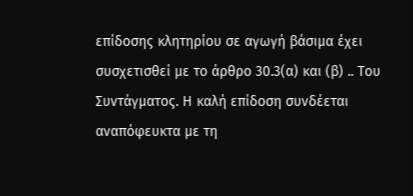επίδοσης κλητηρίου σε αγωγή βάσιμα έχει συσχετισθεί με το άρθρο 30.3(α) και (β) .. Του Συντάγματος. Η καλή επίδοση συνδέεται αναπόφευκτα με τη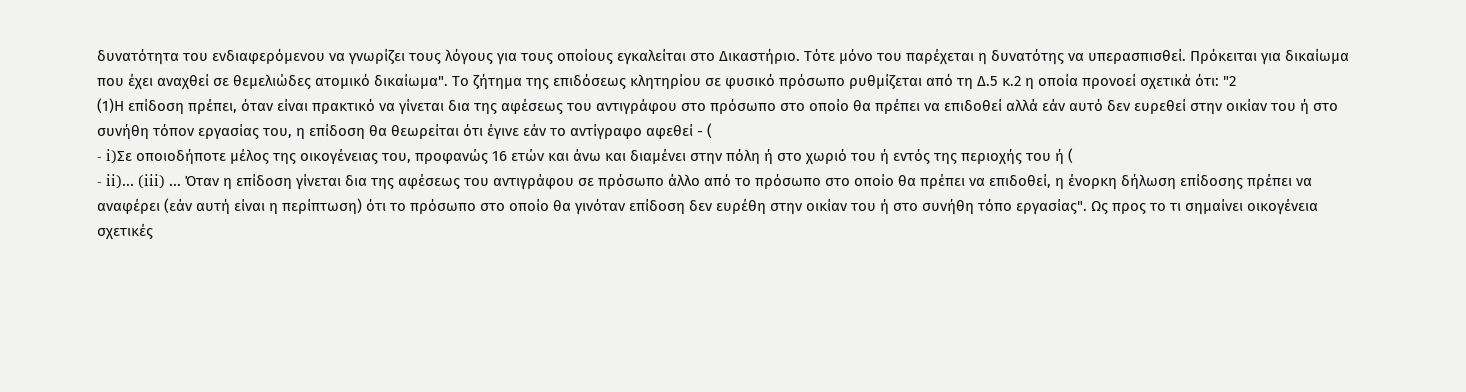δυνατότητα του ενδιαφερόμενου να γνωρίζει τους λόγους για τους οποίους εγκαλείται στο Δικαστήριο. Τότε μόνο του παρέχεται η δυνατότης να υπερασπισθεί. Πρόκειται για δικαίωμα που έχει αναχθεί σε θεμελιώδες ατομικό δικαίωμα". Το ζήτημα της επιδόσεως κλητηρίου σε φυσικό πρόσωπο ρυθμίζεται από τη Δ.5 κ.2 η οποία προνοεί σχετικά ότι: "2
(1)Η επίδοση πρέπει, όταν είναι πρακτικό να γίνεται δια της αφέσεως του αντιγράφου στο πρόσωπο στο οποίο θα πρέπει να επιδοθεί αλλά εάν αυτό δεν ευρεθεί στην οικίαν του ή στο συνήθη τόπον εργασίας του, η επίδοση θα θεωρείται ότι έγινε εάν το αντίγραφο αφεθεί - (
- i)Σε οποιοδήποτε μέλος της οικογένειας του, προφανώς 16 ετών και άνω και διαμένει στην πόλη ή στο χωριό του ή εντός της περιοχής του ή (
- ii)... (iii) ... Όταν η επίδοση γίνεται δια της αφέσεως του αντιγράφου σε πρόσωπο άλλο από το πρόσωπο στο οποίο θα πρέπει να επιδοθεί, η ένορκη δήλωση επίδοσης πρέπει να αναφέρει (εάν αυτή είναι η περίπτωση) ότι το πρόσωπο στο οποίο θα γινόταν επίδοση δεν ευρέθη στην οικίαν του ή στο συνήθη τόπο εργασίας". Ως προς το τι σημαίνει οικογένεια σχετικές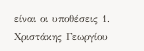είναι οι υποθέσεις 1. Χριστάκης Γεωργίου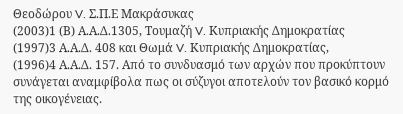Θεοδώρου V. Σ.Π.Ε Μακράσυκας
(2003)1 (Β) Α.Α.Δ.1305, Τουμαζή V. Κυπριακής Δημοκρατίας
(1997)3 Α.Α.Δ. 408 και Θωμά V. Κυπριακής Δημοκρατίας,
(1996)4 Α.Α.Δ. 157. Από το συνδυασμό των αρχών που προκύπτουν συνάγεται αναμφίβολα πως οι σύζυγοι αποτελούν τον βασικό κορμό της οικογένειας.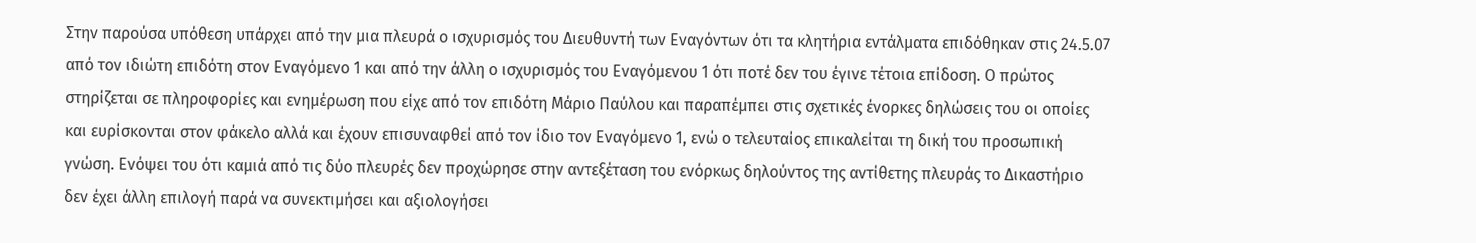Στην παρούσα υπόθεση υπάρχει από την μια πλευρά ο ισχυρισμός του Διευθυντή των Εναγόντων ότι τα κλητήρια εντάλματα επιδόθηκαν στις 24.5.07 από τον ιδιώτη επιδότη στον Εναγόμενο 1 και από την άλλη ο ισχυρισμός του Εναγόμενου 1 ότι ποτέ δεν του έγινε τέτοια επίδοση. Ο πρώτος στηρίζεται σε πληροφορίες και ενημέρωση που είχε από τον επιδότη Μάριο Παύλου και παραπέμπει στις σχετικές ένορκες δηλώσεις του οι οποίες και ευρίσκονται στον φάκελο αλλά και έχουν επισυναφθεί από τον ίδιο τον Εναγόμενο 1, ενώ ο τελευταίος επικαλείται τη δική του προσωπική γνώση. Ενόψει του ότι καμιά από τις δύο πλευρές δεν προχώρησε στην αντεξέταση του ενόρκως δηλούντος της αντίθετης πλευράς το Δικαστήριο δεν έχει άλλη επιλογή παρά να συνεκτιμήσει και αξιολογήσει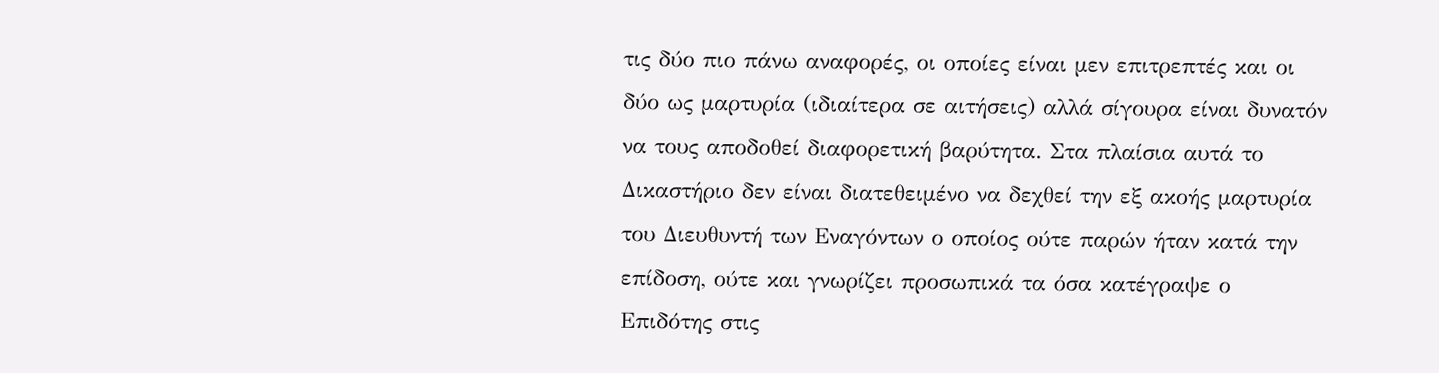τις δύο πιο πάνω αναφορές, οι οποίες είναι μεν επιτρεπτές και οι δύο ως μαρτυρία (ιδιαίτερα σε αιτήσεις) αλλά σίγουρα είναι δυνατόν να τους αποδοθεί διαφορετική βαρύτητα. Στα πλαίσια αυτά το Δικαστήριο δεν είναι διατεθειμένο να δεχθεί την εξ ακοής μαρτυρία του Διευθυντή των Εναγόντων ο οποίος ούτε παρών ήταν κατά την επίδοση, ούτε και γνωρίζει προσωπικά τα όσα κατέγραψε ο Επιδότης στις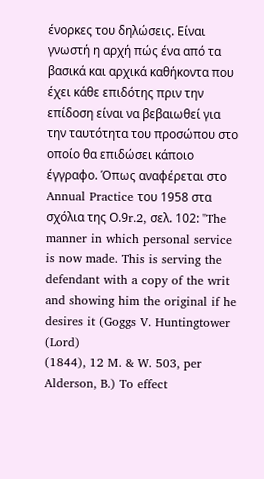ένορκες του δηλώσεις. Είναι γνωστή η αρχή πώς ένα από τα βασικά και αρχικά καθήκοντα που έχει κάθε επιδότης πριν την επίδοση είναι να βεβαιωθεί για την ταυτότητα του προσώπου στο οποίο θα επιδώσει κάποιο έγγραφο. Όπως αναφέρεται στο Annual Practice του 1958 στα σχόλια της Ο.9r.2, σελ. 102: "The manner in which personal service is now made. This is serving the defendant with a copy of the writ and showing him the original if he desires it (Goggs V. Huntingtower (Lord)
(1844), 12 M. & W. 503, per Alderson, B.) To effect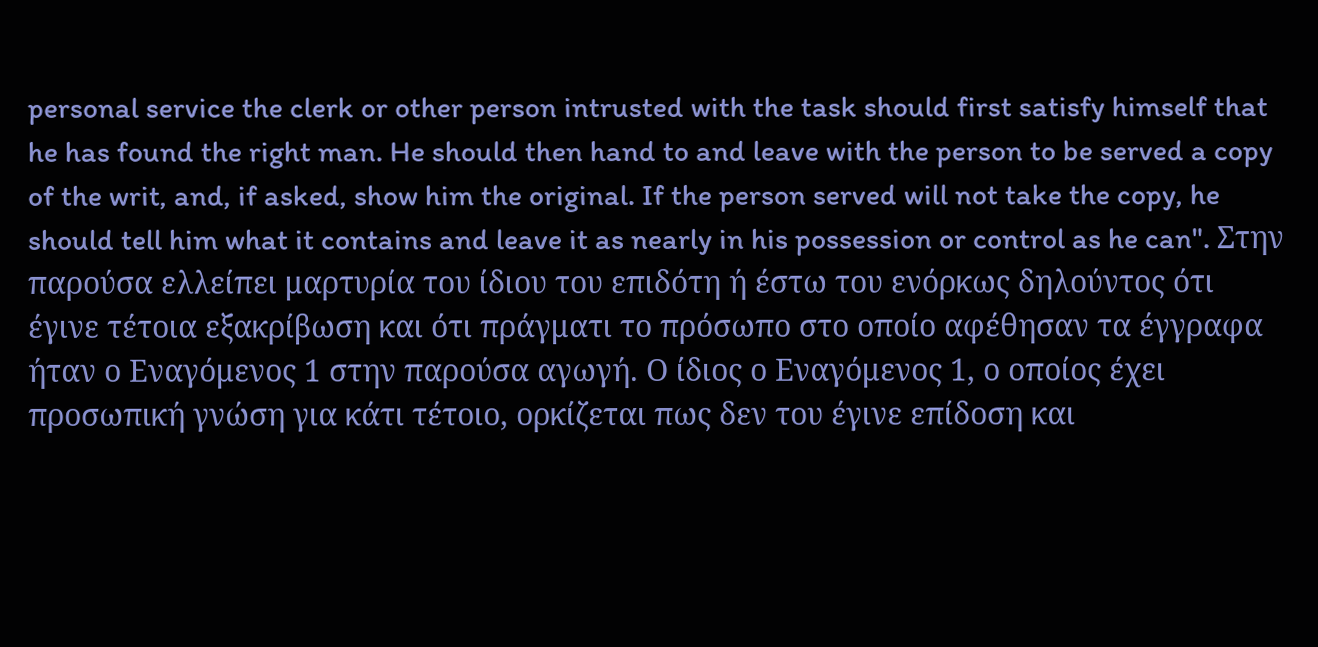personal service the clerk or other person intrusted with the task should first satisfy himself that he has found the right man. He should then hand to and leave with the person to be served a copy of the writ, and, if asked, show him the original. If the person served will not take the copy, he should tell him what it contains and leave it as nearly in his possession or control as he can". Στην παρούσα ελλείπει μαρτυρία του ίδιου του επιδότη ή έστω του ενόρκως δηλούντος ότι έγινε τέτοια εξακρίβωση και ότι πράγματι το πρόσωπο στο οποίο αφέθησαν τα έγγραφα ήταν ο Εναγόμενος 1 στην παρούσα αγωγή. Ο ίδιος ο Εναγόμενος 1, ο οποίος έχει προσωπική γνώση για κάτι τέτοιο, ορκίζεται πως δεν του έγινε επίδοση και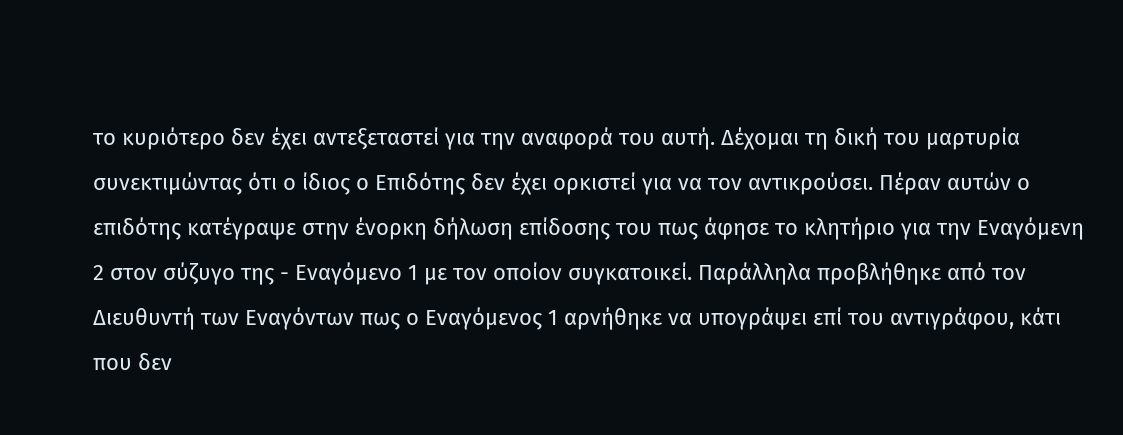το κυριότερο δεν έχει αντεξεταστεί για την αναφορά του αυτή. Δέχομαι τη δική του μαρτυρία συνεκτιμώντας ότι ο ίδιος ο Επιδότης δεν έχει ορκιστεί για να τον αντικρούσει. Πέραν αυτών ο επιδότης κατέγραψε στην ένορκη δήλωση επίδοσης του πως άφησε το κλητήριο για την Εναγόμενη 2 στον σύζυγο της - Εναγόμενο 1 με τον οποίον συγκατοικεί. Παράλληλα προβλήθηκε από τον Διευθυντή των Εναγόντων πως ο Εναγόμενος 1 αρνήθηκε να υπογράψει επί του αντιγράφου, κάτι που δεν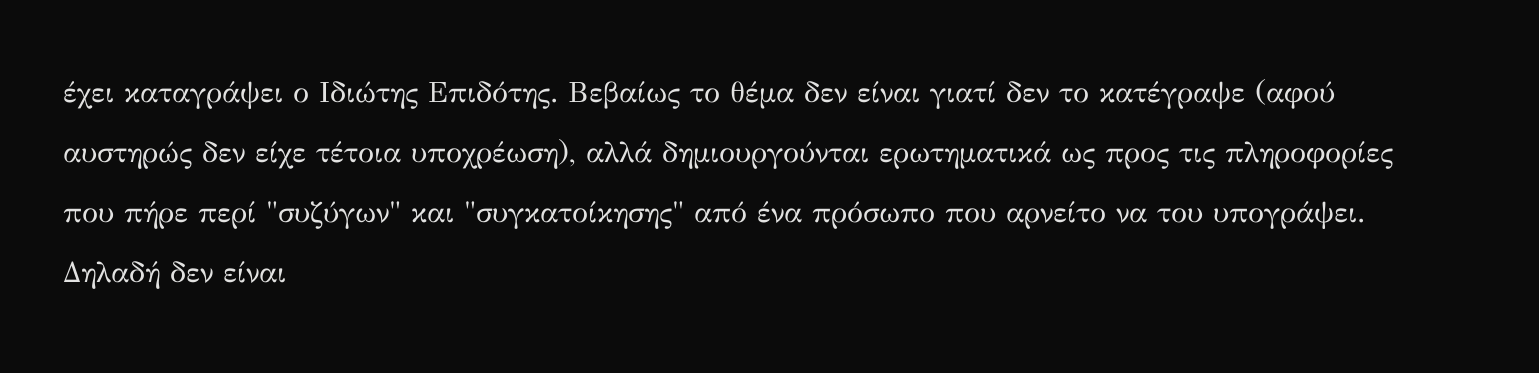έχει καταγράψει ο Ιδιώτης Επιδότης. Βεβαίως το θέμα δεν είναι γιατί δεν το κατέγραψε (αφού αυστηρώς δεν είχε τέτοια υποχρέωση), αλλά δημιουργούνται ερωτηματικά ως προς τις πληροφορίες που πήρε περί "συζύγων" και "συγκατοίκησης" από ένα πρόσωπο που αρνείτο να του υπογράψει. Δηλαδή δεν είναι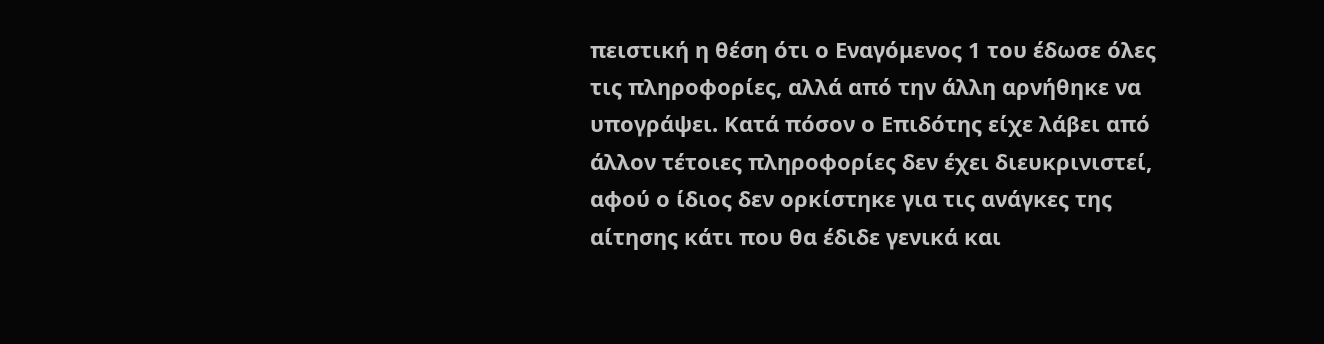πειστική η θέση ότι ο Εναγόμενος 1 του έδωσε όλες τις πληροφορίες, αλλά από την άλλη αρνήθηκε να υπογράψει. Κατά πόσον ο Επιδότης είχε λάβει από άλλον τέτοιες πληροφορίες δεν έχει διευκρινιστεί, αφού ο ίδιος δεν ορκίστηκε για τις ανάγκες της αίτησης κάτι που θα έδιδε γενικά και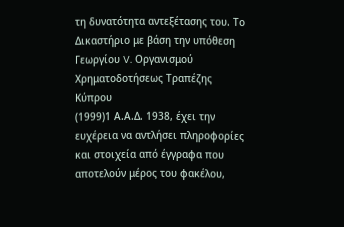τη δυνατότητα αντεξέτασης του. Το Δικαστήριο με βάση την υπόθεση Γεωργίου V. Οργανισμού Χρηματοδοτήσεως Τραπέζης Κύπρου
(1999)1 Α.Α.Δ. 1938, έχει την ευχέρεια να αντλήσει πληροφορίες και στοιχεία από έγγραφα που αποτελούν μέρος του φακέλου,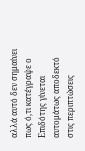αλλά αυτό δεν σημαίνει πως ό,τι κατέγραψε ο Επιδότης γίνεται αυτομάτως αποδεκτό στις περιπτώσεις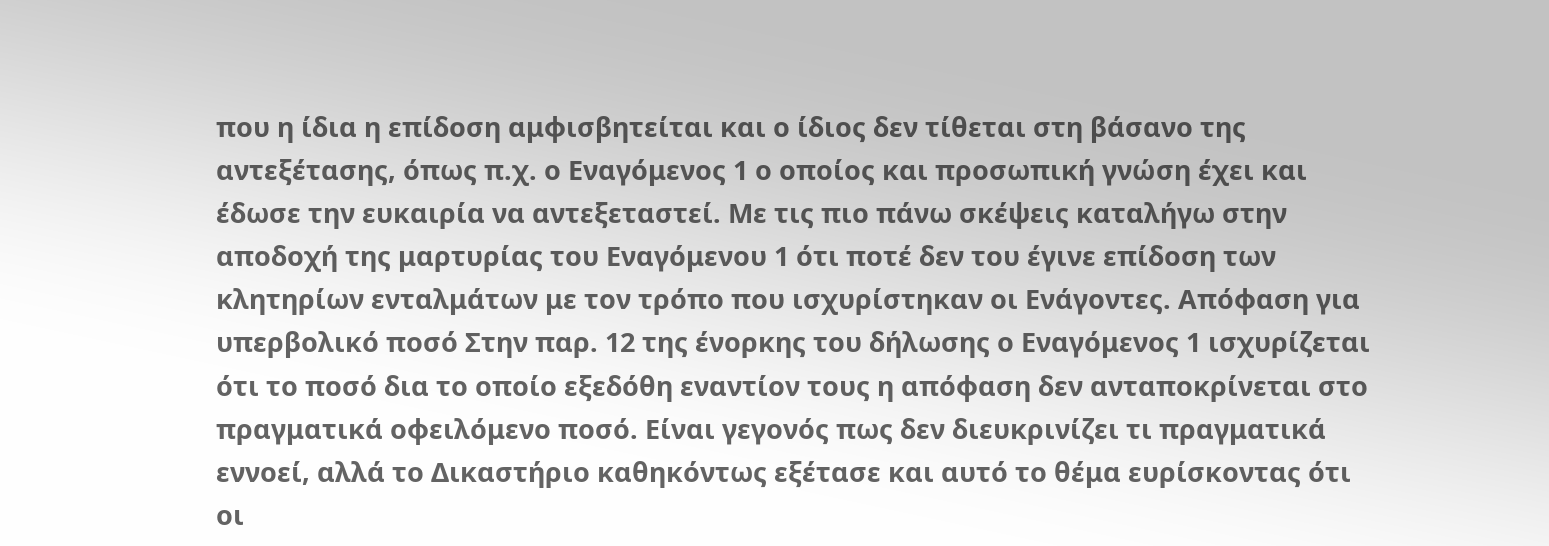που η ίδια η επίδοση αμφισβητείται και ο ίδιος δεν τίθεται στη βάσανο της αντεξέτασης, όπως π.χ. ο Εναγόμενος 1 ο οποίος και προσωπική γνώση έχει και έδωσε την ευκαιρία να αντεξεταστεί. Με τις πιο πάνω σκέψεις καταλήγω στην αποδοχή της μαρτυρίας του Εναγόμενου 1 ότι ποτέ δεν του έγινε επίδοση των κλητηρίων ενταλμάτων με τον τρόπο που ισχυρίστηκαν οι Ενάγοντες. Απόφαση για υπερβολικό ποσό Στην παρ. 12 της ένορκης του δήλωσης ο Εναγόμενος 1 ισχυρίζεται ότι το ποσό δια το οποίο εξεδόθη εναντίον τους η απόφαση δεν ανταποκρίνεται στο πραγματικά οφειλόμενο ποσό. Είναι γεγονός πως δεν διευκρινίζει τι πραγματικά εννοεί, αλλά το Δικαστήριο καθηκόντως εξέτασε και αυτό το θέμα ευρίσκοντας ότι οι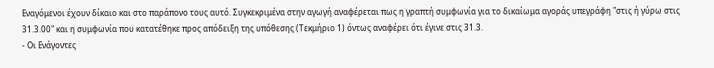Εναγόμενοι έχουν δίκαιο και στο παράπονο τους αυτό. Συγκεκριμένα στην αγωγή αναφέρεται πως η γραπτή συμφωνία για το δικαίωμα αγοράς υπεγράφη "στις ή γύρω στις 31.3.00" και η συμφωνία που κατατέθηκε προς απόδειξη της υπόθεσης (Τεκμήριο 1) όντως αναφέρει ότι έγινε στις 31.3.
- Οι Ενάγοντες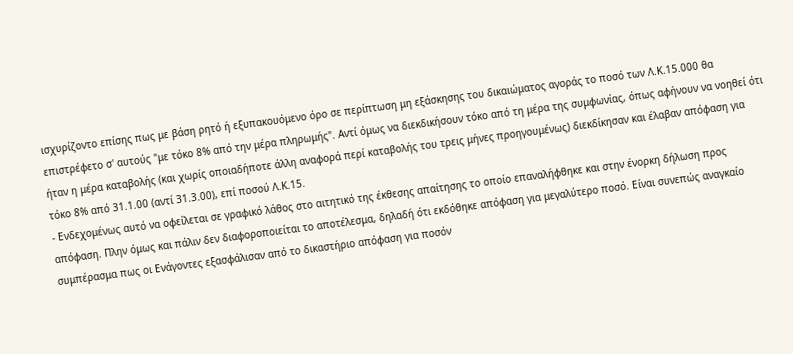ισχυρίζοντο επίσης πως με βάση ρητό ή εξυπακουόμενο όρο σε περίπτωση μη εξάσκησης του δικαιώματος αγοράς το ποσό των Λ.Κ.15.000 θα επιστρέφετο σ' αυτούς "με τόκο 8% από την μέρα πληρωμής". Αντί όμως να διεκδικήσουν τόκο από τη μέρα της συμφωνίας, όπως αφήνουν να νοηθεί ότι ήταν η μέρα καταβολής (και χωρίς οποιαδήποτε άλλη αναφορά περί καταβολής του τρεις μήνες προηγουμένως) διεκδίκησαν και έλαβαν απόφαση για τόκο 8% από 31.1.00 (αντί 31.3.00), επί ποσού Λ.Κ.15.
- Ενδεχομένως αυτό να οφείλεται σε γραφικό λάθος στο αιτητικό της έκθεσης απαίτησης το οποίο επαναλήφθηκε και στην ένορκη δήλωση προς απόφαση. Πλην όμως και πάλιν δεν διαφοροποιείται το αποτέλεσμα, δηλαδή ότι εκδόθηκε απόφαση για μεγαλύτερο ποσό. Είναι συνεπώς αναγκαίο συμπέρασμα πως οι Ενάγοντες εξασφάλισαν από το δικαστήριο απόφαση για ποσόν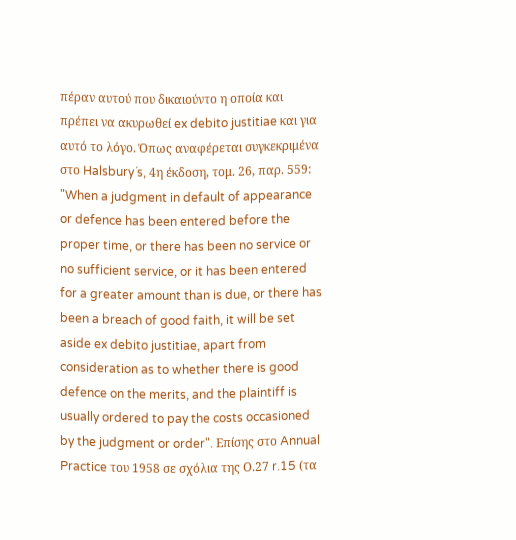πέραν αυτού που δικαιούντο η οποία και πρέπει να ακυρωθεί ex debito justitiae και για αυτό το λόγο. Όπως αναφέρεται συγκεκριμένα στο Halsbury´s, 4η έκδοση, τομ. 26, παρ. 559: "When a judgment in default of appearance or defence has been entered before the proper time, or there has been no service or no sufficient service, or it has been entered for a greater amount than is due, or there has been a breach of good faith, it will be set aside ex debito justitiae, apart from consideration as to whether there is good defence on the merits, and the plaintiff is usually ordered to pay the costs occasioned by the judgment or order". Eπίσης στο Annual Practice του 1958 σε σχόλια της Ο.27 r.15 (τα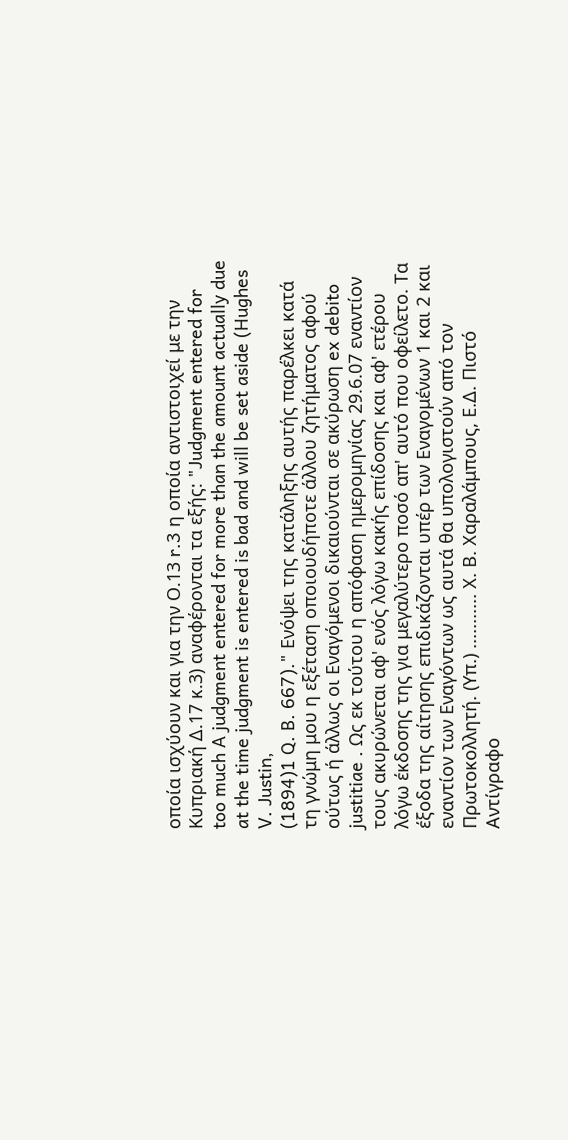οποία ισχύουν και για την Ο.13 r.3 η οποία αντιστοιχεί με την Κυπριακή Δ.17 κ.3) αναφέρονται τα εξής: "Judgment entered for too much A judgment entered for more than the amount actually due at the time judgment is entered is bad and will be set aside (Hughes V. Justin,
(1894)1 Q. B. 667)." Ενόψει της κατάληξης αυτής παρέλκει κατά τη γνώμη μου η εξέταση οποιουδήποτε άλλου ζητήματος αφού ούτως ή άλλως οι Εναγόμενοι δικαιούνται σε ακύρωση ex debito justitiae . Ως εκ τούτου η απόφαση ημερομηνίας 29.6.07 εναντίον τους ακυρώνεται αφ' ενός λόγω κακής επίδοσης και αφ' ετέρου λόγω έκδοσης της για μεγαλύτερο ποσό απ' αυτό που οφείλετο. Τα έξοδα της αίτησης επιδικάζονται υπέρ των Εναγομένων 1 και 2 και εναντίον των Εναγόντων ως αυτά θα υπολογιστούν από τον Πρωτοκολλητή. (Υπ.) ........... Χ. Β. Χαραλάμπους, Ε.Δ. Πιστό Αντίγραφο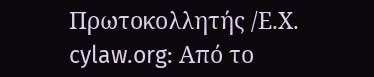Πρωτοκολλητής /Ε.Χ. cylaw.org: Από το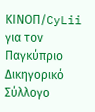ΚΙΝOΠ/CyLii για τον Παγκύπριο Δικηγορικό Σύλλογο